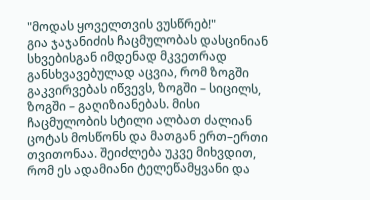"მოდას ყოველთვის ვუსწრებ!"
გია ჯაჯანიძის ჩაცმულობას დასცინიან
სხვებისგან იმდენად მკვეთრად განსხვავებულად აცვია, რომ ზოგში გაკვირვებას იწვევს, ზოგში – სიცილს, ზოგში – გაღიზიანებას. მისი ჩაცმულობის სტილი ალბათ ძალიან ცოტას მოსწონს და მათგან ერთ–ერთი თვითონაა. შეიძლება უკვე მიხვდით, რომ ეს ადამიანი ტელეწამყვანი და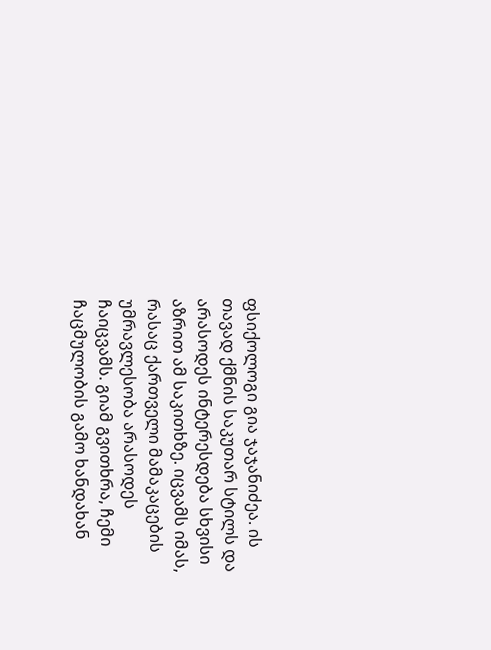ფსიქოლოგი გია ჯაჯანიძეა. ის თავად ქმნის საკუთარ სტილს და არასოდეს ინტერესდება სხვისი აზრით ამ საკითხზე. იცვამს იმას, რასაც ქართველი მამაკაცების უმრავლესობა არასოდეს ჩაიცვამს. გიამ გვითხრა, ჩემი ჩაცმულობის გამო ხანდახან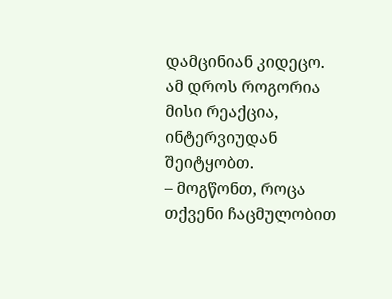დამცინიან კიდეცო. ამ დროს როგორია მისი რეაქცია, ინტერვიუდან შეიტყობთ.
– მოგწონთ, როცა თქვენი ჩაცმულობით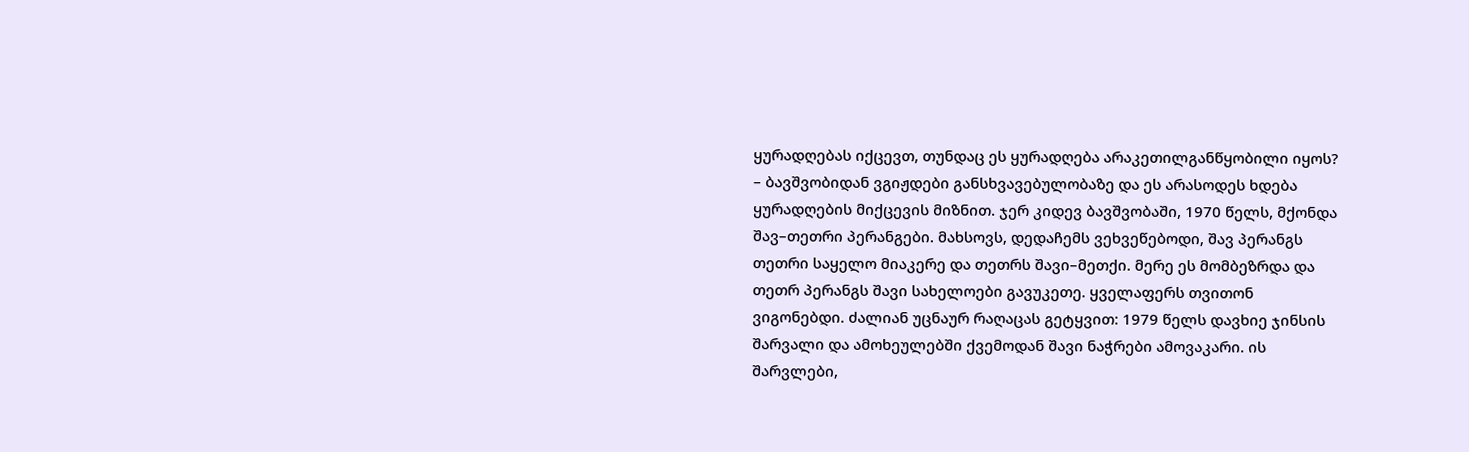ყურადღებას იქცევთ, თუნდაც ეს ყურადღება არაკეთილგანწყობილი იყოს?
– ბავშვობიდან ვგიჟდები განსხვავებულობაზე და ეს არასოდეს ხდება ყურადღების მიქცევის მიზნით. ჯერ კიდევ ბავშვობაში, 1970 წელს, მქონდა შავ–თეთრი პერანგები. მახსოვს, დედაჩემს ვეხვეწებოდი, შავ პერანგს თეთრი საყელო მიაკერე და თეთრს შავი–მეთქი. მერე ეს მომბეზრდა და თეთრ პერანგს შავი სახელოები გავუკეთე. ყველაფერს თვითონ ვიგონებდი. ძალიან უცნაურ რაღაცას გეტყვით: 1979 წელს დავხიე ჯინსის შარვალი და ამოხეულებში ქვემოდან შავი ნაჭრები ამოვაკარი. ის შარვლები,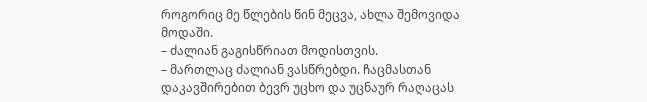როგორიც მე წლების წინ მეცვა, ახლა შემოვიდა მოდაში.
– ძალიან გაგისწრიათ მოდისთვის.
– მართლაც ძალიან ვასწრებდი. ჩაცმასთან დაკავშირებით ბევრ უცხო და უცნაურ რაღაცას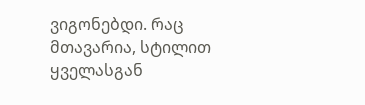ვიგონებდი. რაც მთავარია, სტილით ყველასგან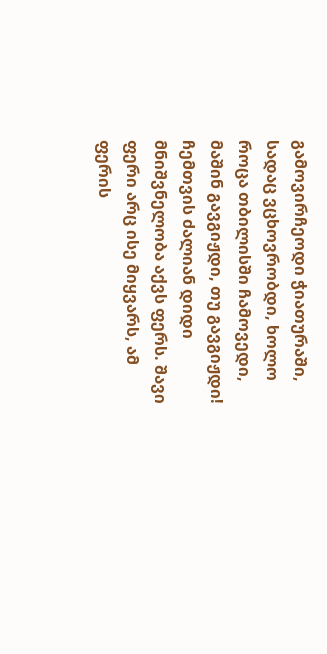გამოვირჩეოდი ჭიათურაში, სადაც ვცხოვრობდი, ხოლო როცა თბილისში ჩამოვედი, მაშინ გავგიჟდი, თუ გავგიჟდი!
ჩემთვის ძალიან დიდი მნიშვნელობა აქვს ფერს. შავი ფერი არც ისე მიყვარს, ამ ფერის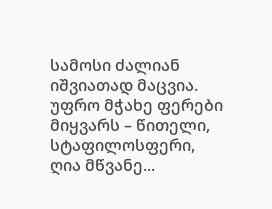სამოსი ძალიან იშვიათად მაცვია. უფრო მჭახე ფერები მიყვარს – წითელი, სტაფილოსფერი, ღია მწვანე...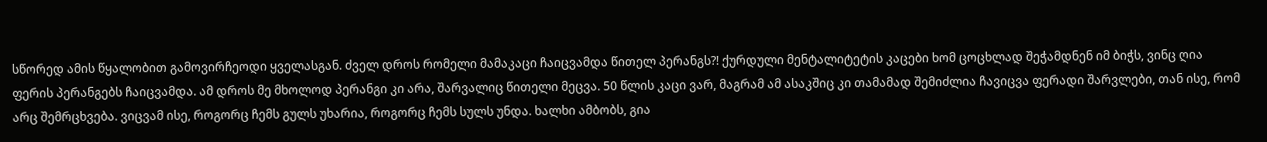სწორედ ამის წყალობით გამოვირჩეოდი ყველასგან. ძველ დროს რომელი მამაკაცი ჩაიცვამდა წითელ პერანგს?! ქურდული მენტალიტეტის კაცები ხომ ცოცხლად შეჭამდნენ იმ ბიჭს, ვინც ღია ფერის პერანგებს ჩაიცვამდა. ამ დროს მე მხოლოდ პერანგი კი არა, შარვალიც წითელი მეცვა. 50 წლის კაცი ვარ, მაგრამ ამ ასაკშიც კი თამამად შემიძლია ჩავიცვა ფერადი შარვლები, თან ისე, რომ არც შემრცხვება. ვიცვამ ისე, როგორც ჩემს გულს უხარია, როგორც ჩემს სულს უნდა. ხალხი ამბობს, გია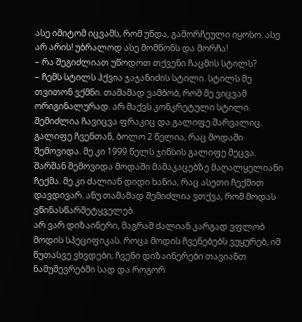ასე იმიტომ იცვამს, რომ უნდა, გამორჩეული იყოსო. ასე არ არის! უბრალოდ ასე მომწონს და მორჩა!
– რა შეგიძლიათ უწოდოთ თქვენი ჩაცმის სტილს?
– ჩემს სტილს ჰქვია ჯაჯანიძის სტილი. სტილს მე თვითონ ვქმნი. თამამად ვამბობ, რომ მე ვიცვამ ორიგინალურად. არ მაქვს კონკრეტული სტილი. შემიძლია ჩავიცვა ფრაკიც და გალიფე შარვალიც. გალიფე ჩვენთან, ბოლო 2 წელია, რაც მოდაში შემოვიდა. მე კი 1999 წელს ჯინსის გალიფე მეცვა. შარშან შემოვიდა მოდაში მამაკაცებზე მაღალყელიანი ჩექმა. მე კი ძალიან დიდი ხანია, რაც ასეთი ჩექმით დავდივარ. ანუ თამამად შემიძლია ვთქვა, რომ მოდას ვწინასწარმეტყველებ.
არ ვარ დიზაინერი, მაგრამ ძალიან კარგად ვფლობ მოდის სპეციფიკას. როცა მოდის ჩვენებებს ვუყურებ, იმ წუთასვე ვხვდები, ჩვენი დიზაინერები თავიანთ ნამუშევრებში სად და როგორ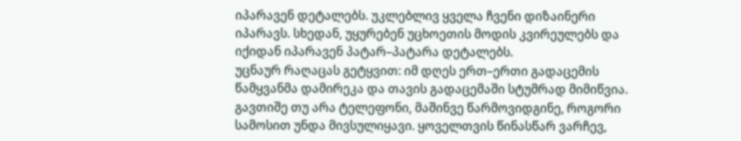იპარავენ დეტალებს. უკლებლივ ყველა ჩვენი დიზაინერი იპარავს. სხედან, უყურებენ უცხოეთის მოდის კვირეულებს და იქიდან იპარავენ პატარ–პატარა დეტალებს.
უცნაურ რაღაცას გეტყვით: იმ დღეს ერთ–ერთი გადაცემის წამყვანმა დამირეკა და თავის გადაცემაში სტუმრად მიმიწვია. გავთიშე თუ არა ტელეფონი, მაშინვე წარმოვიდგინე, როგორი სამოსით უნდა მივსულიყავი. ყოველთვის წინასწარ ვარჩევ,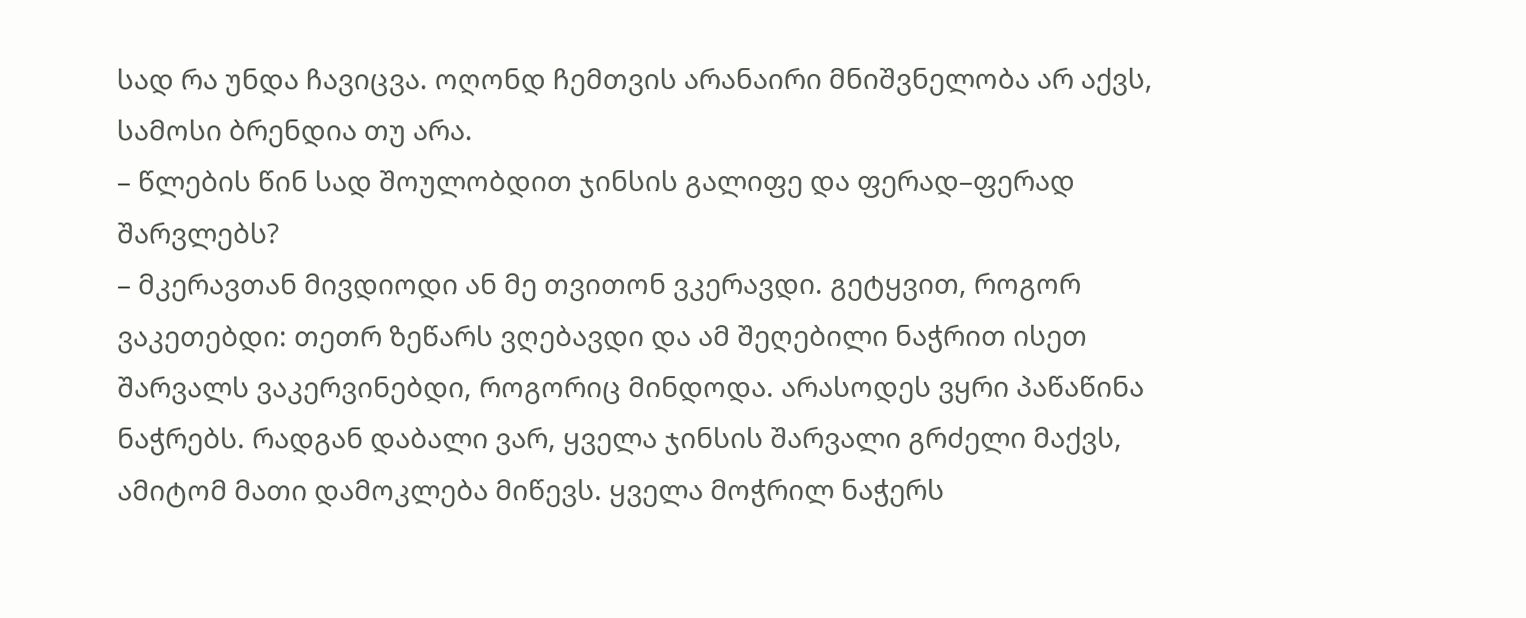სად რა უნდა ჩავიცვა. ოღონდ ჩემთვის არანაირი მნიშვნელობა არ აქვს, სამოსი ბრენდია თუ არა.
– წლების წინ სად შოულობდით ჯინსის გალიფე და ფერად–ფერად შარვლებს?
– მკერავთან მივდიოდი ან მე თვითონ ვკერავდი. გეტყვით, როგორ ვაკეთებდი: თეთრ ზეწარს ვღებავდი და ამ შეღებილი ნაჭრით ისეთ შარვალს ვაკერვინებდი, როგორიც მინდოდა. არასოდეს ვყრი პაწაწინა ნაჭრებს. რადგან დაბალი ვარ, ყველა ჯინსის შარვალი გრძელი მაქვს, ამიტომ მათი დამოკლება მიწევს. ყველა მოჭრილ ნაჭერს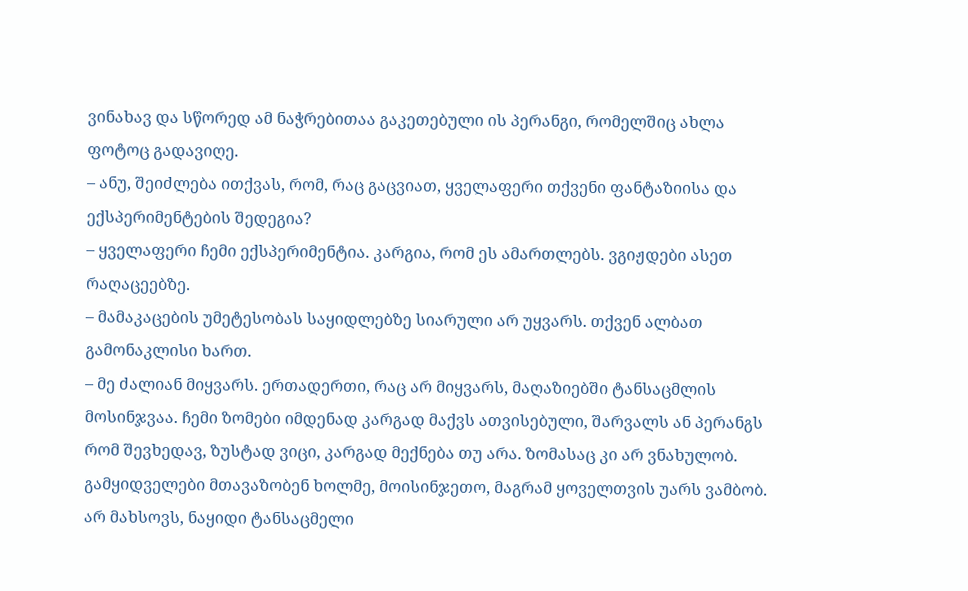ვინახავ და სწორედ ამ ნაჭრებითაა გაკეთებული ის პერანგი, რომელშიც ახლა ფოტოც გადავიღე.
– ანუ, შეიძლება ითქვას, რომ, რაც გაცვიათ, ყველაფერი თქვენი ფანტაზიისა და ექსპერიმენტების შედეგია?
– ყველაფერი ჩემი ექსპერიმენტია. კარგია, რომ ეს ამართლებს. ვგიჟდები ასეთ რაღაცეებზე.
– მამაკაცების უმეტესობას საყიდლებზე სიარული არ უყვარს. თქვენ ალბათ გამონაკლისი ხართ.
– მე ძალიან მიყვარს. ერთადერთი, რაც არ მიყვარს, მაღაზიებში ტანსაცმლის მოსინჯვაა. ჩემი ზომები იმდენად კარგად მაქვს ათვისებული, შარვალს ან პერანგს რომ შევხედავ, ზუსტად ვიცი, კარგად მექნება თუ არა. ზომასაც კი არ ვნახულობ. გამყიდველები მთავაზობენ ხოლმე, მოისინჯეთო, მაგრამ ყოველთვის უარს ვამბობ. არ მახსოვს, ნაყიდი ტანსაცმელი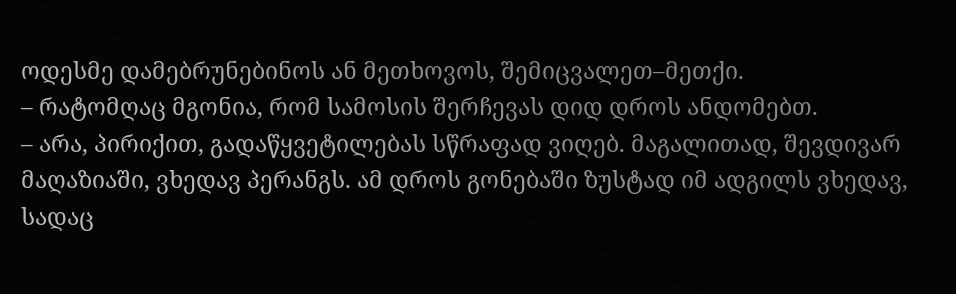ოდესმე დამებრუნებინოს ან მეთხოვოს, შემიცვალეთ–მეთქი.
– რატომღაც მგონია, რომ სამოსის შერჩევას დიდ დროს ანდომებთ.
– არა, პირიქით, გადაწყვეტილებას სწრაფად ვიღებ. მაგალითად, შევდივარ მაღაზიაში, ვხედავ პერანგს. ამ დროს გონებაში ზუსტად იმ ადგილს ვხედავ, სადაც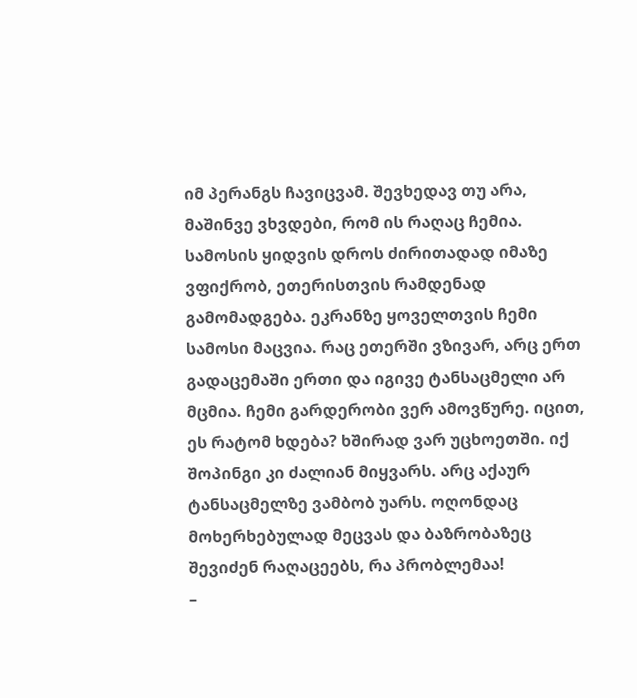იმ პერანგს ჩავიცვამ. შევხედავ თუ არა, მაშინვე ვხვდები, რომ ის რაღაც ჩემია. სამოსის ყიდვის დროს ძირითადად იმაზე ვფიქრობ, ეთერისთვის რამდენად გამომადგება. ეკრანზე ყოველთვის ჩემი სამოსი მაცვია. რაც ეთერში ვზივარ, არც ერთ გადაცემაში ერთი და იგივე ტანსაცმელი არ მცმია. ჩემი გარდერობი ვერ ამოვწურე. იცით, ეს რატომ ხდება? ხშირად ვარ უცხოეთში. იქ შოპინგი კი ძალიან მიყვარს. არც აქაურ ტანსაცმელზე ვამბობ უარს. ოღონდაც მოხერხებულად მეცვას და ბაზრობაზეც შევიძენ რაღაცეებს, რა პრობლემაა!
–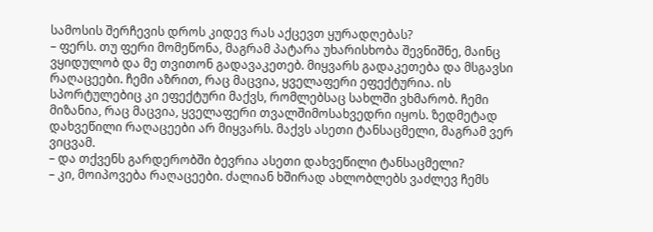სამოსის შერჩევის დროს კიდევ რას აქცევთ ყურადღებას?
– ფერს. თუ ფერი მომეწონა, მაგრამ პატარა უხარისხობა შევნიშნე, მაინც ვყიდულობ და მე თვითონ გადავაკეთებ. მიყვარს გადაკეთება და მსგავსი რაღაცეები. ჩემი აზრით, რაც მაცვია, ყველაფერი ეფექტურია. ის სპორტულებიც კი ეფექტური მაქვს, რომლებსაც სახლში ვხმარობ. ჩემი მიზანია, რაც მაცვია, ყველაფერი თვალშიმოსახვედრი იყოს. ზედმეტად დახვეწილი რაღაცეები არ მიყვარს. მაქვს ასეთი ტანსაცმელი, მაგრამ ვერ ვიცვამ.
– და თქვენს გარდერობში ბევრია ასეთი დახვეწილი ტანსაცმელი?
– კი, მოიპოვება რაღაცეები. ძალიან ხშირად ახლობლებს ვაძლევ ჩემს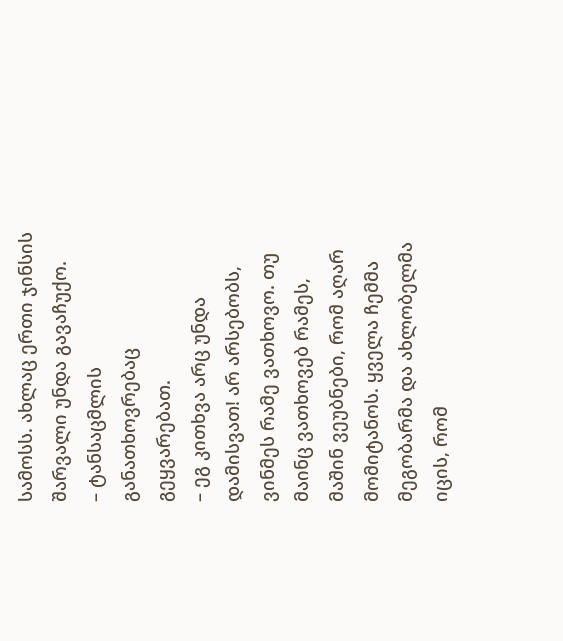სამოსს. ახლაც ერთი ჯინსის შარვალი უნდა გავაჩუქო.
– ტანსაცმლის განათხოვრებაც გეყვარებათ.
– ეგ კითხვა არც უნდა დამისვათ! არ არსებობს, ვინმეს რამე ვათხოვო. თუ მაინც ვათხოვებ რამეს, მაშინ ვეუბნები, რომ აღარ მომიტანოს. ყველა ჩემმა მეგობარმა და ახლობელმა იცის, რომ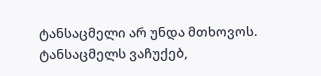ტანსაცმელი არ უნდა მთხოვოს. ტანსაცმელს ვაჩუქებ,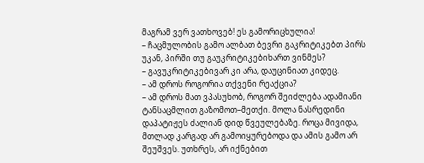მაგრამ ვერ ვათხოვებ! ეს გამორიცხულია!
– ჩაცმულობის გამო ალბათ ბევრი გაკრიტიკებთ პირს უკან, პირში თუ გაუკრიტიკებიხართ ვინმეს?
– გავუკრიტიკებივარ კი არა, დაუცინიათ კიდეც.
– ამ დროს როგორია თქვენი რეაქცია?
– ამ დროს მათ ვპასუხობ, როგორ შეიძლება ადამიანი ტანსაცმლით გაზომოთ–მეთქი. მოლა ნასრედინი დაპატიჟეს ძალიან დიდ წვეულებაზე. როცა მივიდა, მთლად კარგად არ გამოიყურებოდა და ამის გამო არ შეუშვეს. უთხრეს, არ იქნებით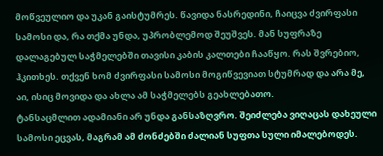მოწვეულიო და უკან გაისტუმრეს. წავიდა ნასრედინი, ჩაიცვა ძვირფასი სამოსი და, რა თქმა უნდა, უპრობლემოდ შეუშვეს. მან სუფრაზე დალაგებულ საჭმელებში თავისი კაბის კალთები ჩააწყო. რას შვრებიო, ჰკითხეს. თქვენ ხომ ძვირფასი სამოსი მოგიწვევიათ სტუმრად და არა მე, აი, ისიც მოვიდა და ახლა ამ საჭმელებს გეახლებათო.
ტანსაცმლით ადამიანი არ უნდა განსაზღვრო. შეიძლება ვიღაცას დახეული სამოსი ეცვას, მაგრამ ამ ძონძებში ძალიან სუფთა სული იმალებოდეს.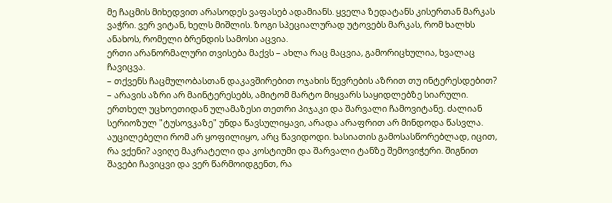მე ჩაცმის მიხედვით არასოდეს ვაფასებ ადამიანს. ყველა ზედატანს კისერთან მარკას ვაჭრი. ვერ ვიტან, ხელს მიშლის. ზოგი სპეციალურად უტოვებს მარკას, რომ ხალხს ანახოს, რომელი ბრენდის სამოსი აცვია.
ერთი არანორმალური თვისება მაქვს – ახლა რაც მაცვია, გამორიცხულია, ხვალაც ჩავიცვა.
– თქვენს ჩაცმულობასთან დაკავშირებით ოჯახის წევრების აზრით თუ ინტერესდებით?
– არავის აზრი არ მაინტერესებს, ამიტომ მარტო მიყვარს საყიდლებზე სიარული. ერთხელ უცხოეთიდან ულამაზესი თეთრი პიჯაკი და შარვალი ჩამოვიტანე. ძალიან სერიოზულ "ტუსოვკაზე" უნდა წავსულიყავი, არადა არაფრით არ მინდოდა წასვლა. აუცილებელი რომ არ ყოფილიყო, არც წავიდოდი. ხასიათის გამოსასწორებლად, იცით, რა ვქენი? ავიღე მაკრატელი და კოსტიუმი და შარვალი ტანზე შემოვიჭერი. შიგნით შავები ჩავიცვი და ვერ წარმოიდგენთ, რა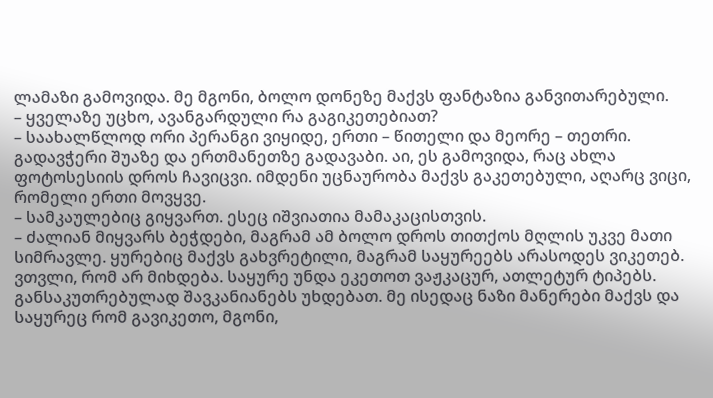ლამაზი გამოვიდა. მე მგონი, ბოლო დონეზე მაქვს ფანტაზია განვითარებული.
– ყველაზე უცხო, ავანგარდული რა გაგიკეთებიათ?
– საახალწლოდ ორი პერანგი ვიყიდე, ერთი – წითელი და მეორე – თეთრი. გადავჭერი შუაზე და ერთმანეთზე გადავაბი. აი, ეს გამოვიდა, რაც ახლა ფოტოსესიის დროს ჩავიცვი. იმდენი უცნაურობა მაქვს გაკეთებული, აღარც ვიცი, რომელი ერთი მოვყვე.
– სამკაულებიც გიყვართ. ესეც იშვიათია მამაკაცისთვის.
– ძალიან მიყვარს ბეჭდები, მაგრამ ამ ბოლო დროს თითქოს მღლის უკვე მათი სიმრავლე. ყურებიც მაქვს გახვრეტილი, მაგრამ საყურეებს არასოდეს ვიკეთებ. ვთვლი, რომ არ მიხდება. საყურე უნდა ეკეთოთ ვაჟკაცურ, ათლეტურ ტიპებს. განსაკუთრებულად შავკანიანებს უხდებათ. მე ისედაც ნაზი მანერები მაქვს და საყურეც რომ გავიკეთო, მგონი,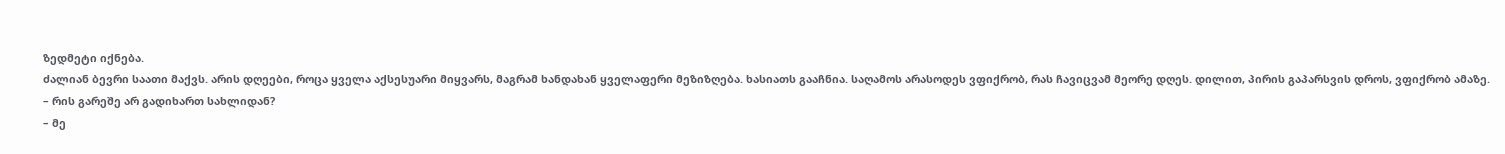ზედმეტი იქნება.
ძალიან ბევრი საათი მაქვს. არის დღეები, როცა ყველა აქსესუარი მიყვარს, მაგრამ ხანდახან ყველაფერი მეზიზღება. ხასიათს გააჩნია. საღამოს არასოდეს ვფიქრობ, რას ჩავიცვამ მეორე დღეს. დილით, პირის გაპარსვის დროს, ვფიქრობ ამაზე.
– რის გარეშე არ გადიხართ სახლიდან?
– მე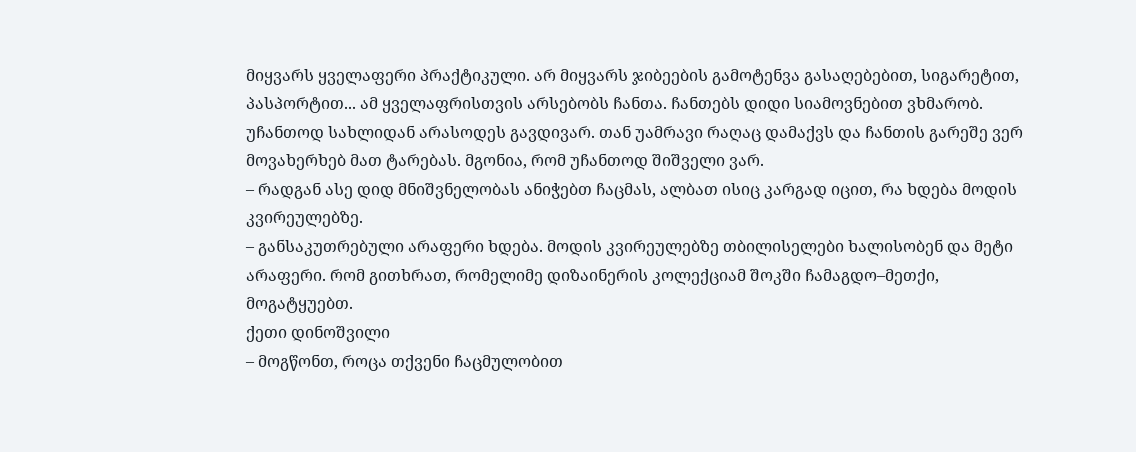მიყვარს ყველაფერი პრაქტიკული. არ მიყვარს ჯიბეების გამოტენვა გასაღებებით, სიგარეტით, პასპორტით... ამ ყველაფრისთვის არსებობს ჩანთა. ჩანთებს დიდი სიამოვნებით ვხმარობ. უჩანთოდ სახლიდან არასოდეს გავდივარ. თან უამრავი რაღაც დამაქვს და ჩანთის გარეშე ვერ მოვახერხებ მათ ტარებას. მგონია, რომ უჩანთოდ შიშველი ვარ.
– რადგან ასე დიდ მნიშვნელობას ანიჭებთ ჩაცმას, ალბათ ისიც კარგად იცით, რა ხდება მოდის კვირეულებზე.
– განსაკუთრებული არაფერი ხდება. მოდის კვირეულებზე თბილისელები ხალისობენ და მეტი არაფერი. რომ გითხრათ, რომელიმე დიზაინერის კოლექციამ შოკში ჩამაგდო–მეთქი, მოგატყუებთ.
ქეთი დინოშვილი
– მოგწონთ, როცა თქვენი ჩაცმულობით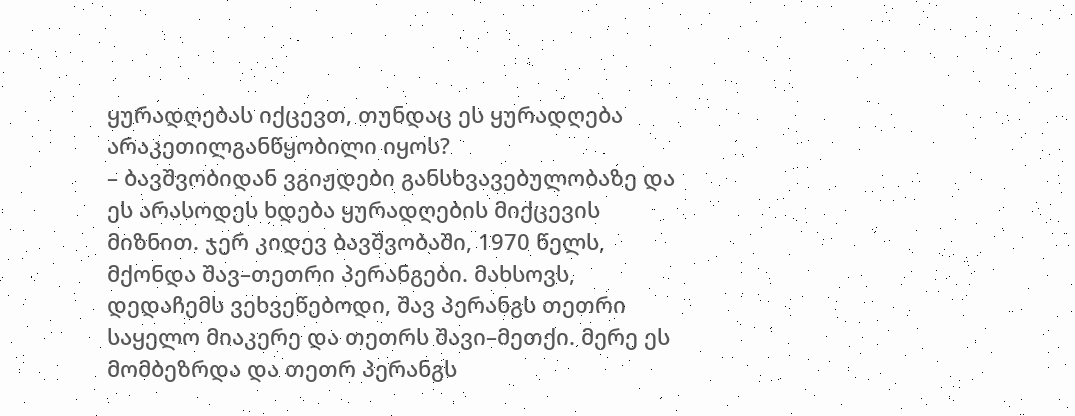ყურადღებას იქცევთ, თუნდაც ეს ყურადღება არაკეთილგანწყობილი იყოს?
– ბავშვობიდან ვგიჟდები განსხვავებულობაზე და ეს არასოდეს ხდება ყურადღების მიქცევის მიზნით. ჯერ კიდევ ბავშვობაში, 1970 წელს, მქონდა შავ–თეთრი პერანგები. მახსოვს, დედაჩემს ვეხვეწებოდი, შავ პერანგს თეთრი საყელო მიაკერე და თეთრს შავი–მეთქი. მერე ეს მომბეზრდა და თეთრ პერანგს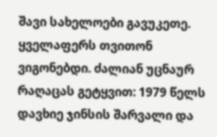შავი სახელოები გავუკეთე. ყველაფერს თვითონ ვიგონებდი. ძალიან უცნაურ რაღაცას გეტყვით: 1979 წელს დავხიე ჯინსის შარვალი და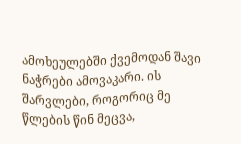ამოხეულებში ქვემოდან შავი ნაჭრები ამოვაკარი. ის შარვლები, როგორიც მე წლების წინ მეცვა,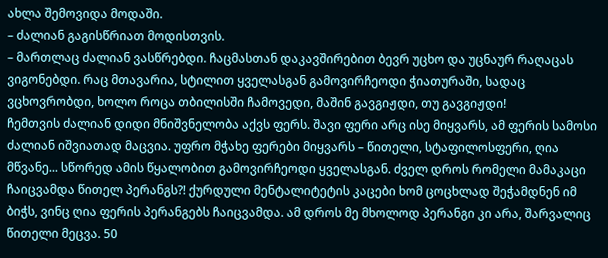ახლა შემოვიდა მოდაში.
– ძალიან გაგისწრიათ მოდისთვის.
– მართლაც ძალიან ვასწრებდი. ჩაცმასთან დაკავშირებით ბევრ უცხო და უცნაურ რაღაცას ვიგონებდი. რაც მთავარია, სტილით ყველასგან გამოვირჩეოდი ჭიათურაში, სადაც ვცხოვრობდი, ხოლო როცა თბილისში ჩამოვედი, მაშინ გავგიჟდი, თუ გავგიჟდი!
ჩემთვის ძალიან დიდი მნიშვნელობა აქვს ფერს. შავი ფერი არც ისე მიყვარს, ამ ფერის სამოსი ძალიან იშვიათად მაცვია. უფრო მჭახე ფერები მიყვარს – წითელი, სტაფილოსფერი, ღია მწვანე... სწორედ ამის წყალობით გამოვირჩეოდი ყველასგან. ძველ დროს რომელი მამაკაცი ჩაიცვამდა წითელ პერანგს?! ქურდული მენტალიტეტის კაცები ხომ ცოცხლად შეჭამდნენ იმ ბიჭს, ვინც ღია ფერის პერანგებს ჩაიცვამდა. ამ დროს მე მხოლოდ პერანგი კი არა, შარვალიც წითელი მეცვა. 50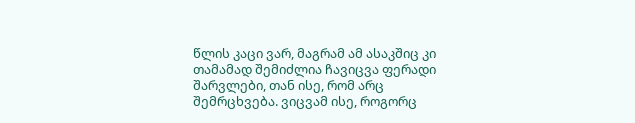წლის კაცი ვარ, მაგრამ ამ ასაკშიც კი თამამად შემიძლია ჩავიცვა ფერადი შარვლები, თან ისე, რომ არც შემრცხვება. ვიცვამ ისე, როგორც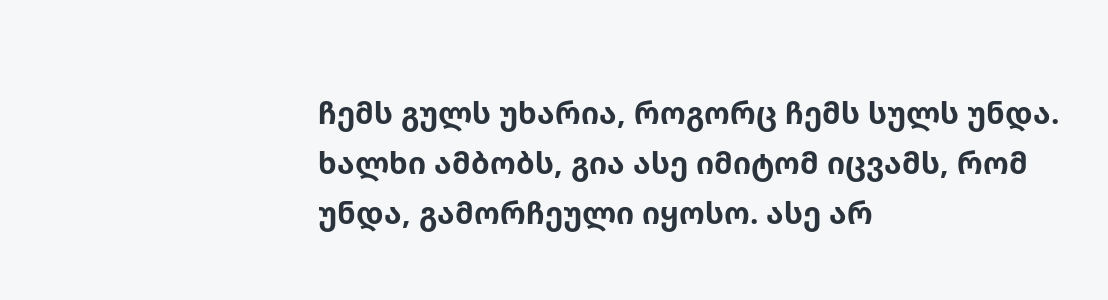ჩემს გულს უხარია, როგორც ჩემს სულს უნდა. ხალხი ამბობს, გია ასე იმიტომ იცვამს, რომ უნდა, გამორჩეული იყოსო. ასე არ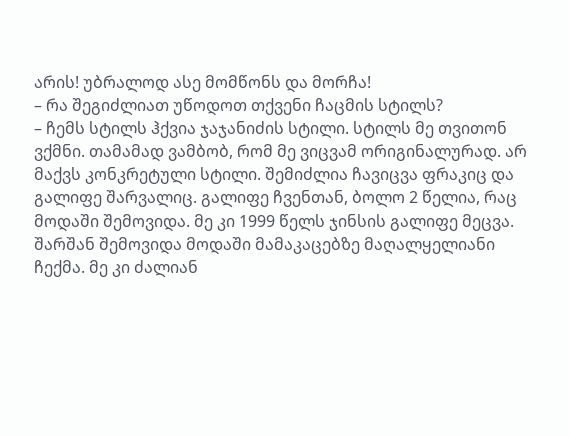არის! უბრალოდ ასე მომწონს და მორჩა!
– რა შეგიძლიათ უწოდოთ თქვენი ჩაცმის სტილს?
– ჩემს სტილს ჰქვია ჯაჯანიძის სტილი. სტილს მე თვითონ ვქმნი. თამამად ვამბობ, რომ მე ვიცვამ ორიგინალურად. არ მაქვს კონკრეტული სტილი. შემიძლია ჩავიცვა ფრაკიც და გალიფე შარვალიც. გალიფე ჩვენთან, ბოლო 2 წელია, რაც მოდაში შემოვიდა. მე კი 1999 წელს ჯინსის გალიფე მეცვა. შარშან შემოვიდა მოდაში მამაკაცებზე მაღალყელიანი ჩექმა. მე კი ძალიან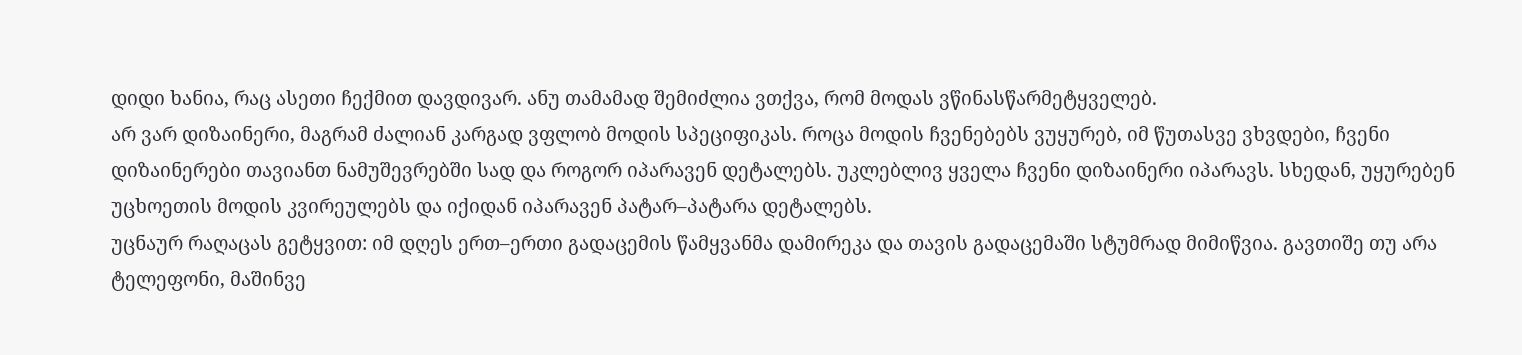დიდი ხანია, რაც ასეთი ჩექმით დავდივარ. ანუ თამამად შემიძლია ვთქვა, რომ მოდას ვწინასწარმეტყველებ.
არ ვარ დიზაინერი, მაგრამ ძალიან კარგად ვფლობ მოდის სპეციფიკას. როცა მოდის ჩვენებებს ვუყურებ, იმ წუთასვე ვხვდები, ჩვენი დიზაინერები თავიანთ ნამუშევრებში სად და როგორ იპარავენ დეტალებს. უკლებლივ ყველა ჩვენი დიზაინერი იპარავს. სხედან, უყურებენ უცხოეთის მოდის კვირეულებს და იქიდან იპარავენ პატარ–პატარა დეტალებს.
უცნაურ რაღაცას გეტყვით: იმ დღეს ერთ–ერთი გადაცემის წამყვანმა დამირეკა და თავის გადაცემაში სტუმრად მიმიწვია. გავთიშე თუ არა ტელეფონი, მაშინვე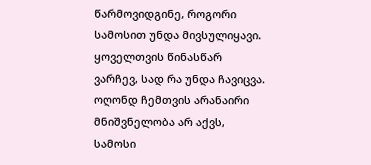წარმოვიდგინე, როგორი სამოსით უნდა მივსულიყავი. ყოველთვის წინასწარ ვარჩევ, სად რა უნდა ჩავიცვა. ოღონდ ჩემთვის არანაირი მნიშვნელობა არ აქვს, სამოსი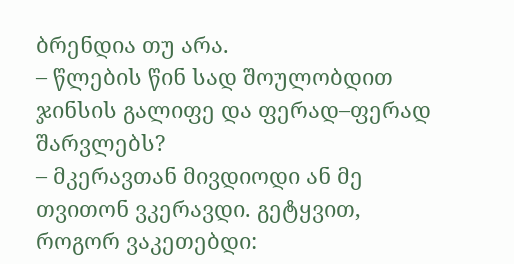ბრენდია თუ არა.
– წლების წინ სად შოულობდით ჯინსის გალიფე და ფერად–ფერად შარვლებს?
– მკერავთან მივდიოდი ან მე თვითონ ვკერავდი. გეტყვით, როგორ ვაკეთებდი: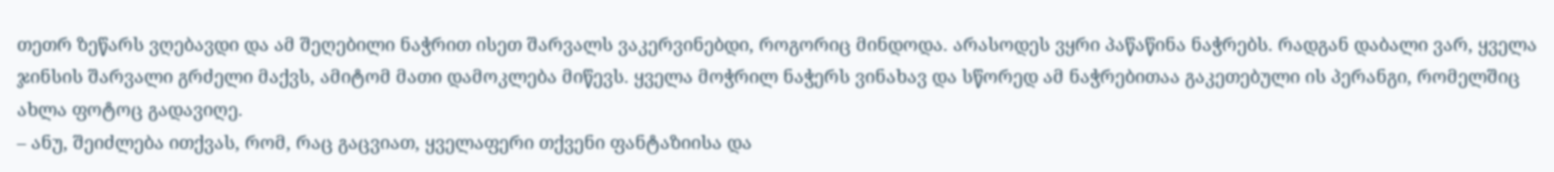თეთრ ზეწარს ვღებავდი და ამ შეღებილი ნაჭრით ისეთ შარვალს ვაკერვინებდი, როგორიც მინდოდა. არასოდეს ვყრი პაწაწინა ნაჭრებს. რადგან დაბალი ვარ, ყველა ჯინსის შარვალი გრძელი მაქვს, ამიტომ მათი დამოკლება მიწევს. ყველა მოჭრილ ნაჭერს ვინახავ და სწორედ ამ ნაჭრებითაა გაკეთებული ის პერანგი, რომელშიც ახლა ფოტოც გადავიღე.
– ანუ, შეიძლება ითქვას, რომ, რაც გაცვიათ, ყველაფერი თქვენი ფანტაზიისა და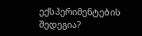ექსპერიმენტების შედეგია?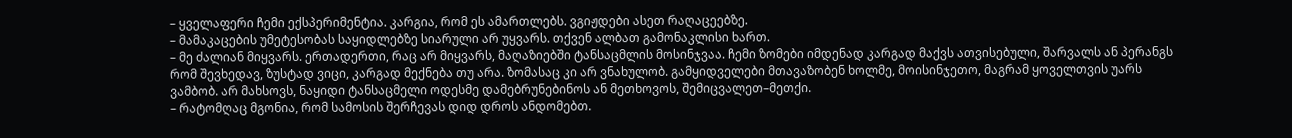– ყველაფერი ჩემი ექსპერიმენტია. კარგია, რომ ეს ამართლებს. ვგიჟდები ასეთ რაღაცეებზე.
– მამაკაცების უმეტესობას საყიდლებზე სიარული არ უყვარს. თქვენ ალბათ გამონაკლისი ხართ.
– მე ძალიან მიყვარს. ერთადერთი, რაც არ მიყვარს, მაღაზიებში ტანსაცმლის მოსინჯვაა. ჩემი ზომები იმდენად კარგად მაქვს ათვისებული, შარვალს ან პერანგს რომ შევხედავ, ზუსტად ვიცი, კარგად მექნება თუ არა. ზომასაც კი არ ვნახულობ. გამყიდველები მთავაზობენ ხოლმე, მოისინჯეთო, მაგრამ ყოველთვის უარს ვამბობ. არ მახსოვს, ნაყიდი ტანსაცმელი ოდესმე დამებრუნებინოს ან მეთხოვოს, შემიცვალეთ–მეთქი.
– რატომღაც მგონია, რომ სამოსის შერჩევას დიდ დროს ანდომებთ.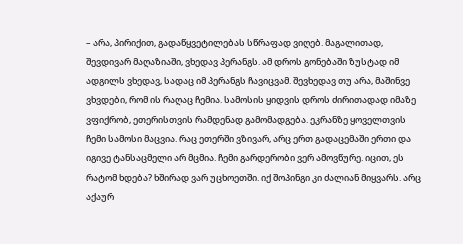– არა, პირიქით, გადაწყვეტილებას სწრაფად ვიღებ. მაგალითად, შევდივარ მაღაზიაში, ვხედავ პერანგს. ამ დროს გონებაში ზუსტად იმ ადგილს ვხედავ, სადაც იმ პერანგს ჩავიცვამ. შევხედავ თუ არა, მაშინვე ვხვდები, რომ ის რაღაც ჩემია. სამოსის ყიდვის დროს ძირითადად იმაზე ვფიქრობ, ეთერისთვის რამდენად გამომადგება. ეკრანზე ყოველთვის ჩემი სამოსი მაცვია. რაც ეთერში ვზივარ, არც ერთ გადაცემაში ერთი და იგივე ტანსაცმელი არ მცმია. ჩემი გარდერობი ვერ ამოვწურე. იცით, ეს რატომ ხდება? ხშირად ვარ უცხოეთში. იქ შოპინგი კი ძალიან მიყვარს. არც აქაურ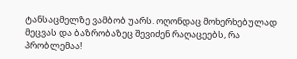ტანსაცმელზე ვამბობ უარს. ოღონდაც მოხერხებულად მეცვას და ბაზრობაზეც შევიძენ რაღაცეებს, რა პრობლემაა!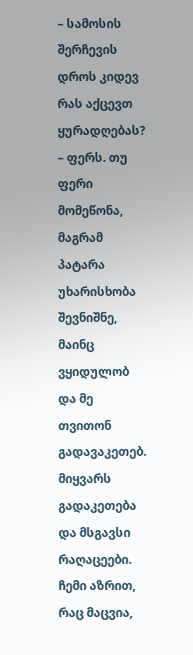– სამოსის შერჩევის დროს კიდევ რას აქცევთ ყურადღებას?
– ფერს. თუ ფერი მომეწონა, მაგრამ პატარა უხარისხობა შევნიშნე, მაინც ვყიდულობ და მე თვითონ გადავაკეთებ. მიყვარს გადაკეთება და მსგავსი რაღაცეები. ჩემი აზრით, რაც მაცვია,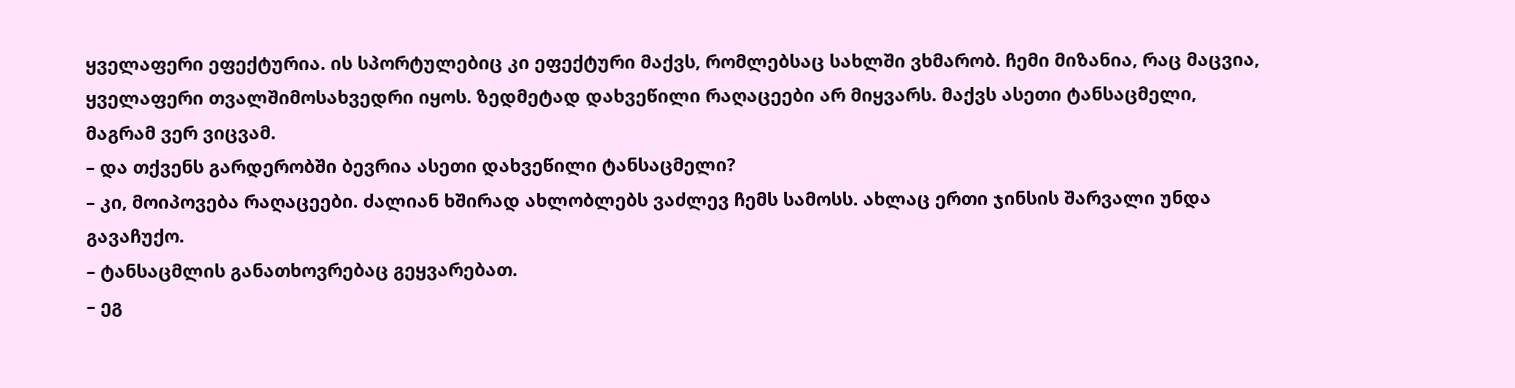ყველაფერი ეფექტურია. ის სპორტულებიც კი ეფექტური მაქვს, რომლებსაც სახლში ვხმარობ. ჩემი მიზანია, რაც მაცვია, ყველაფერი თვალშიმოსახვედრი იყოს. ზედმეტად დახვეწილი რაღაცეები არ მიყვარს. მაქვს ასეთი ტანსაცმელი, მაგრამ ვერ ვიცვამ.
– და თქვენს გარდერობში ბევრია ასეთი დახვეწილი ტანსაცმელი?
– კი, მოიპოვება რაღაცეები. ძალიან ხშირად ახლობლებს ვაძლევ ჩემს სამოსს. ახლაც ერთი ჯინსის შარვალი უნდა გავაჩუქო.
– ტანსაცმლის განათხოვრებაც გეყვარებათ.
– ეგ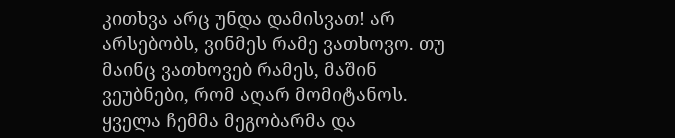კითხვა არც უნდა დამისვათ! არ არსებობს, ვინმეს რამე ვათხოვო. თუ მაინც ვათხოვებ რამეს, მაშინ ვეუბნები, რომ აღარ მომიტანოს. ყველა ჩემმა მეგობარმა და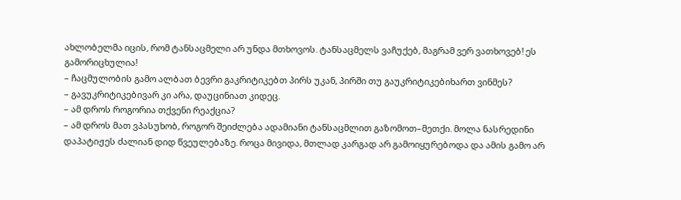ახლობელმა იცის, რომ ტანსაცმელი არ უნდა მთხოვოს. ტანსაცმელს ვაჩუქებ, მაგრამ ვერ ვათხოვებ! ეს გამორიცხულია!
– ჩაცმულობის გამო ალბათ ბევრი გაკრიტიკებთ პირს უკან, პირში თუ გაუკრიტიკებიხართ ვინმეს?
– გავუკრიტიკებივარ კი არა, დაუცინიათ კიდეც.
– ამ დროს როგორია თქვენი რეაქცია?
– ამ დროს მათ ვპასუხობ, როგორ შეიძლება ადამიანი ტანსაცმლით გაზომოთ–მეთქი. მოლა ნასრედინი დაპატიჟეს ძალიან დიდ წვეულებაზე. როცა მივიდა, მთლად კარგად არ გამოიყურებოდა და ამის გამო არ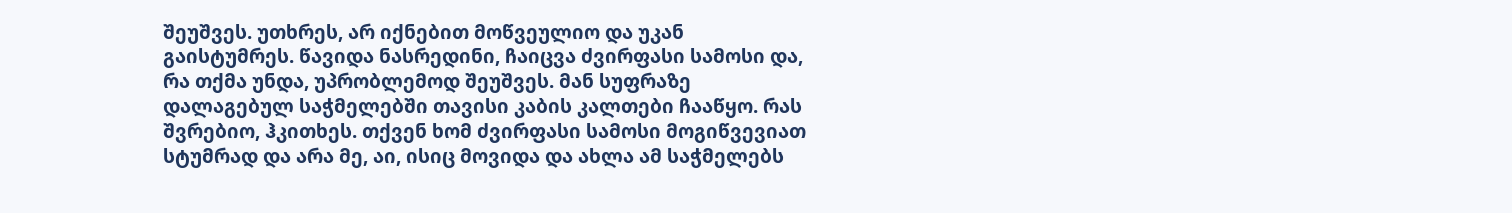შეუშვეს. უთხრეს, არ იქნებით მოწვეულიო და უკან გაისტუმრეს. წავიდა ნასრედინი, ჩაიცვა ძვირფასი სამოსი და, რა თქმა უნდა, უპრობლემოდ შეუშვეს. მან სუფრაზე დალაგებულ საჭმელებში თავისი კაბის კალთები ჩააწყო. რას შვრებიო, ჰკითხეს. თქვენ ხომ ძვირფასი სამოსი მოგიწვევიათ სტუმრად და არა მე, აი, ისიც მოვიდა და ახლა ამ საჭმელებს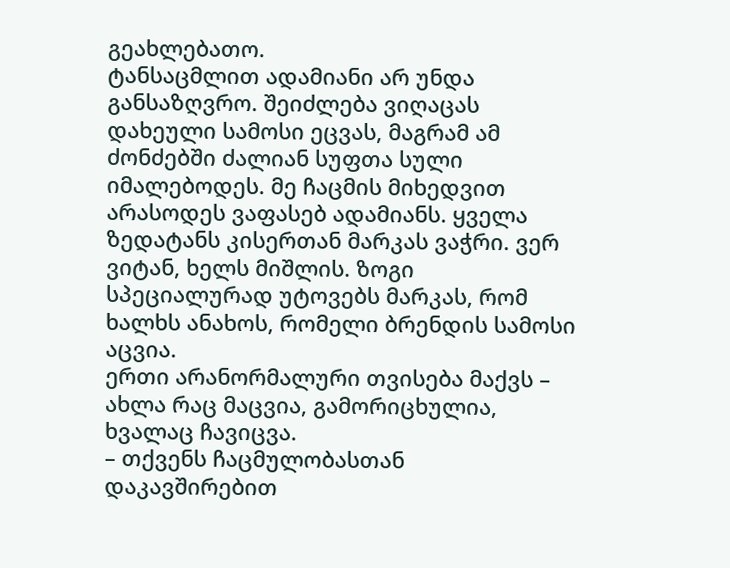გეახლებათო.
ტანსაცმლით ადამიანი არ უნდა განსაზღვრო. შეიძლება ვიღაცას დახეული სამოსი ეცვას, მაგრამ ამ ძონძებში ძალიან სუფთა სული იმალებოდეს. მე ჩაცმის მიხედვით არასოდეს ვაფასებ ადამიანს. ყველა ზედატანს კისერთან მარკას ვაჭრი. ვერ ვიტან, ხელს მიშლის. ზოგი სპეციალურად უტოვებს მარკას, რომ ხალხს ანახოს, რომელი ბრენდის სამოსი აცვია.
ერთი არანორმალური თვისება მაქვს – ახლა რაც მაცვია, გამორიცხულია, ხვალაც ჩავიცვა.
– თქვენს ჩაცმულობასთან დაკავშირებით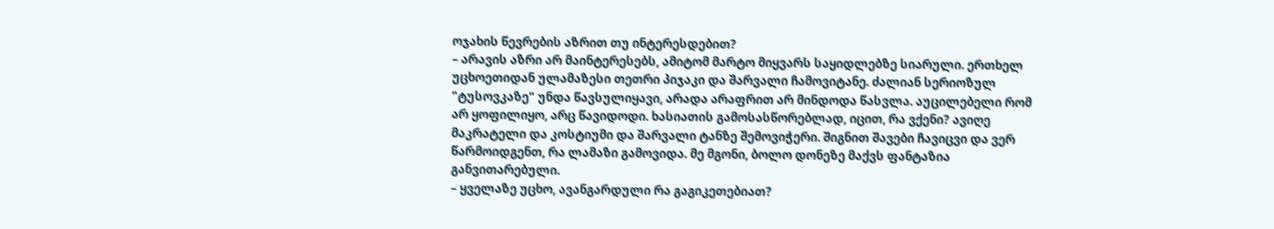ოჯახის წევრების აზრით თუ ინტერესდებით?
– არავის აზრი არ მაინტერესებს, ამიტომ მარტო მიყვარს საყიდლებზე სიარული. ერთხელ უცხოეთიდან ულამაზესი თეთრი პიჯაკი და შარვალი ჩამოვიტანე. ძალიან სერიოზულ "ტუსოვკაზე" უნდა წავსულიყავი, არადა არაფრით არ მინდოდა წასვლა. აუცილებელი რომ არ ყოფილიყო, არც წავიდოდი. ხასიათის გამოსასწორებლად, იცით, რა ვქენი? ავიღე მაკრატელი და კოსტიუმი და შარვალი ტანზე შემოვიჭერი. შიგნით შავები ჩავიცვი და ვერ წარმოიდგენთ, რა ლამაზი გამოვიდა. მე მგონი, ბოლო დონეზე მაქვს ფანტაზია განვითარებული.
– ყველაზე უცხო, ავანგარდული რა გაგიკეთებიათ?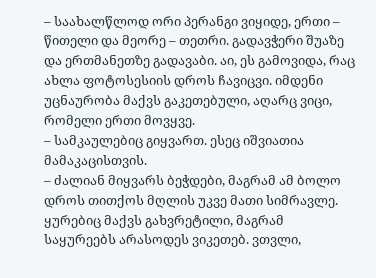– საახალწლოდ ორი პერანგი ვიყიდე, ერთი – წითელი და მეორე – თეთრი. გადავჭერი შუაზე და ერთმანეთზე გადავაბი. აი, ეს გამოვიდა, რაც ახლა ფოტოსესიის დროს ჩავიცვი. იმდენი უცნაურობა მაქვს გაკეთებული, აღარც ვიცი, რომელი ერთი მოვყვე.
– სამკაულებიც გიყვართ. ესეც იშვიათია მამაკაცისთვის.
– ძალიან მიყვარს ბეჭდები, მაგრამ ამ ბოლო დროს თითქოს მღლის უკვე მათი სიმრავლე. ყურებიც მაქვს გახვრეტილი, მაგრამ საყურეებს არასოდეს ვიკეთებ. ვთვლი,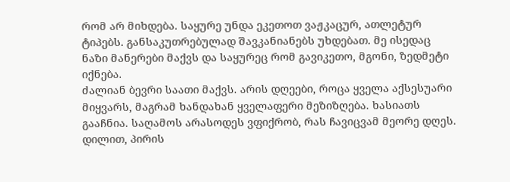რომ არ მიხდება. საყურე უნდა ეკეთოთ ვაჟკაცურ, ათლეტურ ტიპებს. განსაკუთრებულად შავკანიანებს უხდებათ. მე ისედაც ნაზი მანერები მაქვს და საყურეც რომ გავიკეთო, მგონი, ზედმეტი იქნება.
ძალიან ბევრი საათი მაქვს. არის დღეები, როცა ყველა აქსესუარი მიყვარს, მაგრამ ხანდახან ყველაფერი მეზიზღება. ხასიათს გააჩნია. საღამოს არასოდეს ვფიქრობ, რას ჩავიცვამ მეორე დღეს. დილით, პირის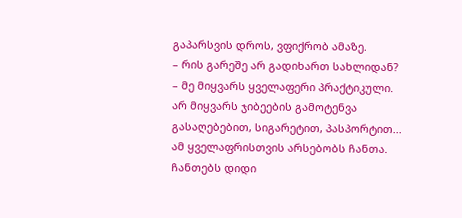გაპარსვის დროს, ვფიქრობ ამაზე.
– რის გარეშე არ გადიხართ სახლიდან?
– მე მიყვარს ყველაფერი პრაქტიკული. არ მიყვარს ჯიბეების გამოტენვა გასაღებებით, სიგარეტით, პასპორტით... ამ ყველაფრისთვის არსებობს ჩანთა. ჩანთებს დიდი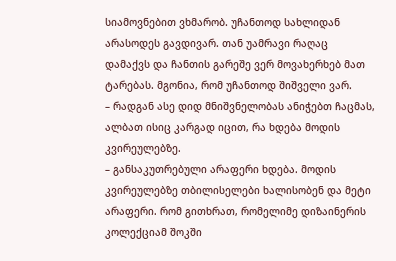სიამოვნებით ვხმარობ. უჩანთოდ სახლიდან არასოდეს გავდივარ. თან უამრავი რაღაც დამაქვს და ჩანთის გარეშე ვერ მოვახერხებ მათ ტარებას. მგონია, რომ უჩანთოდ შიშველი ვარ.
– რადგან ასე დიდ მნიშვნელობას ანიჭებთ ჩაცმას, ალბათ ისიც კარგად იცით, რა ხდება მოდის კვირეულებზე.
– განსაკუთრებული არაფერი ხდება. მოდის კვირეულებზე თბილისელები ხალისობენ და მეტი არაფერი. რომ გითხრათ, რომელიმე დიზაინერის კოლექციამ შოკში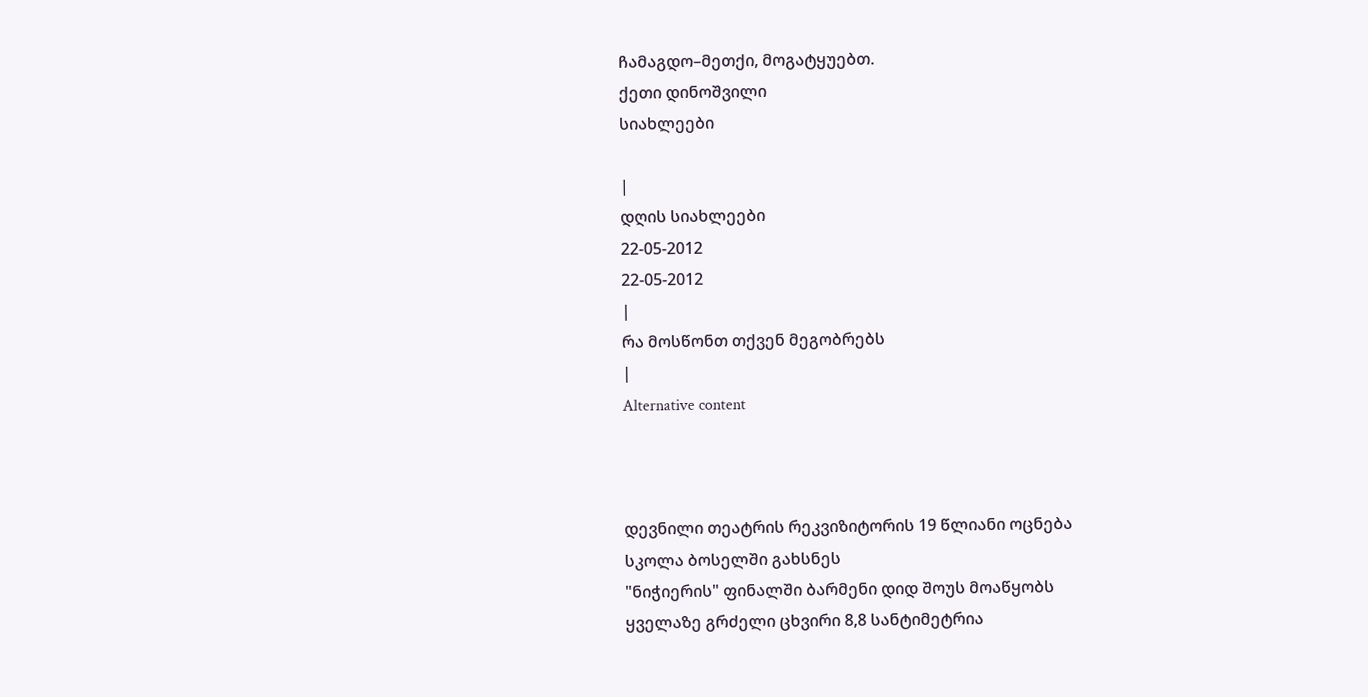ჩამაგდო–მეთქი, მოგატყუებთ.
ქეთი დინოშვილი
სიახლეები

|
დღის სიახლეები
22-05-2012
22-05-2012
|
რა მოსწონთ თქვენ მეგობრებს
|
Alternative content



დევნილი თეატრის რეკვიზიტორის 19 წლიანი ოცნება
სკოლა ბოსელში გახსნეს
"ნიჭიერის" ფინალში ბარმენი დიდ შოუს მოაწყობს
ყველაზე გრძელი ცხვირი 8,8 სანტიმეტრია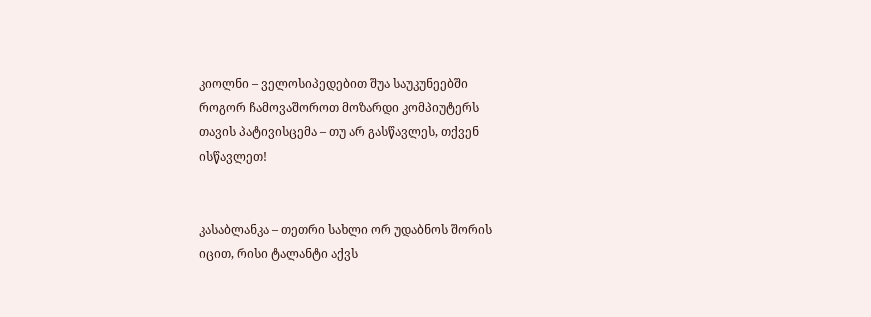კიოლნი – ველოსიპედებით შუა საუკუნეებში
როგორ ჩამოვაშოროთ მოზარდი კომპიუტერს
თავის პატივისცემა – თუ არ გასწავლეს, თქვენ ისწავლეთ!


კასაბლანკა – თეთრი სახლი ორ უდაბნოს შორის
იცით, რისი ტალანტი აქვს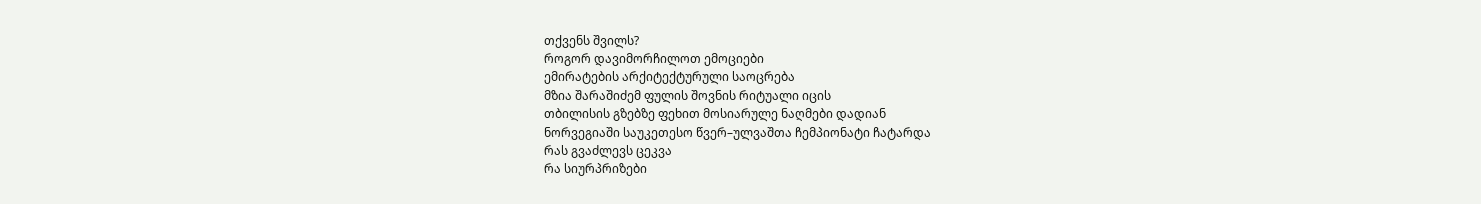თქვენს შვილს?
როგორ დავიმორჩილოთ ემოციები
ემირატების არქიტექტურული საოცრება
მზია შარაშიძემ ფულის შოვნის რიტუალი იცის
თბილისის გზებზე ფეხით მოსიარულე ნაღმები დადიან
ნორვეგიაში საუკეთესო წვერ–ულვაშთა ჩემპიონატი ჩატარდა
რას გვაძლევს ცეკვა
რა სიურპრიზები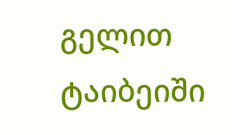გელით ტაიბეიში